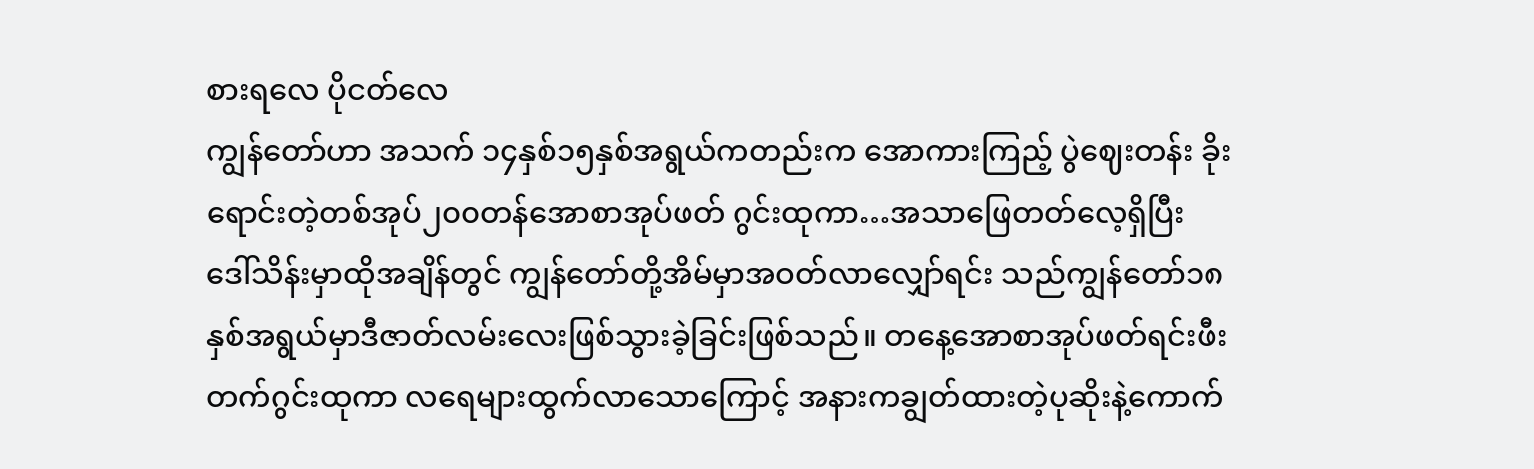စားရလေ ပိုငတ်လေ
ကျွန်တော်ဟာ အသက် ၁၄နှစ်၁၅နှစ်အရွယ်ကတည်းက အောကားကြည့် ပွဲဈေးတန်း ခိုးရောင်းတဲ့တစ်အုပ်၂၀၀တန်အောစာအုပ်ဖတ် ဂွင်းထုကာ…အသာဖြေတတ်လေ့ရှိပြီး ဒေါ်သိန်းမှာထိုအချိန်တွင် ကျွန်တော်တို့အိမ်မှာအဝတ်လာလျှော်ရင်း သည်ကျွန်တော်၁၈နှစ်အရွယ်မှာဒီဇာတ်လမ်းလေးဖြစ်သွားခဲ့ခြင်းဖြစ်သည်။ တနေ့အောစာအုပ်ဖတ်ရင်းဖီးတက်ဂွင်းထုကာ လရေများထွက်လာသောကြောင့် အနားကချွတ်ထားတဲ့ပုဆိုးနဲ့ကောက်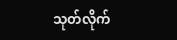သုတ်လိုက်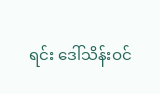ရင်း ဒေါ်သိန်းဝင်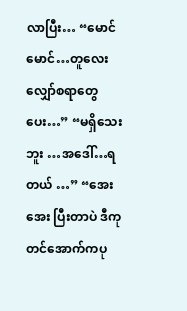လာပြီး… “မောင်မောင်…တူလေးလျှော်စရာတွေပေး…” “မရှိသေးဘူး …အဒေါ်…ရတယ် …” “အေးအေး ပြီးတာပဲ ဒီကုတင်အောက်ကပု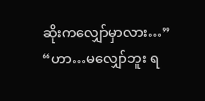ဆိုးကလျှော်မှာလား…” “ဟာ…မလျှော်ဘူး ရ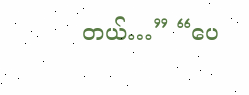တယ်…” “ပေ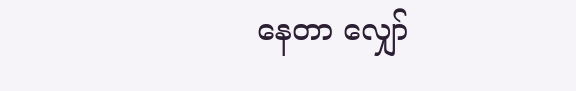နေတာ လျှော်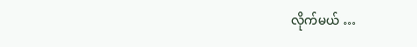လိုက်မယ် …